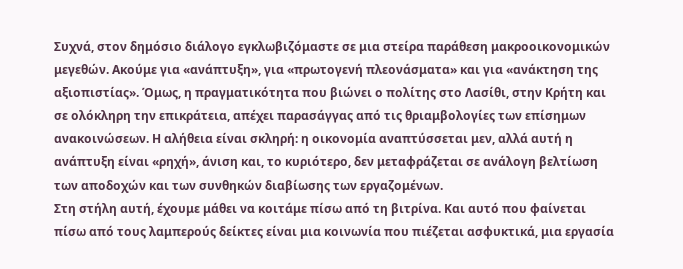Συχνά, στον δημόσιο διάλογο εγκλωβιζόμαστε σε μια στείρα παράθεση μακροοικονομικών μεγεθών. Ακούμε για «ανάπτυξη», για «πρωτογενή πλεονάσματα» και για «ανάκτηση της αξιοπιστίας». Όμως, η πραγματικότητα που βιώνει ο πολίτης στο Λασίθι, στην Κρήτη και σε ολόκληρη την επικράτεια, απέχει παρασάγγας από τις θριαμβολογίες των επίσημων ανακοινώσεων. Η αλήθεια είναι σκληρή: η οικονομία αναπτύσσεται μεν, αλλά αυτή η ανάπτυξη είναι «ρηχή», άνιση και, το κυριότερο, δεν μεταφράζεται σε ανάλογη βελτίωση των αποδοχών και των συνθηκών διαβίωσης των εργαζομένων.
Στη στήλη αυτή, έχουμε μάθει να κοιτάμε πίσω από τη βιτρίνα. Και αυτό που φαίνεται πίσω από τους λαμπερούς δείκτες είναι μια κοινωνία που πιέζεται ασφυκτικά, μια εργασία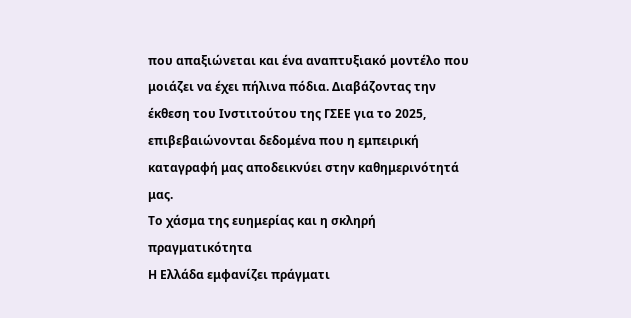που απαξιώνεται και ένα αναπτυξιακό μοντέλο που μοιάζει να έχει πήλινα πόδια. Διαβάζοντας την έκθεση του Ινστιτούτου της ΓΣΕΕ για το 2025, επιβεβαιώνονται δεδομένα που η εμπειρική καταγραφή μας αποδεικνύει στην καθημερινότητά μας.
Το χάσμα της ευημερίας και η σκληρή πραγματικότητα
Η Ελλάδα εμφανίζει πράγματι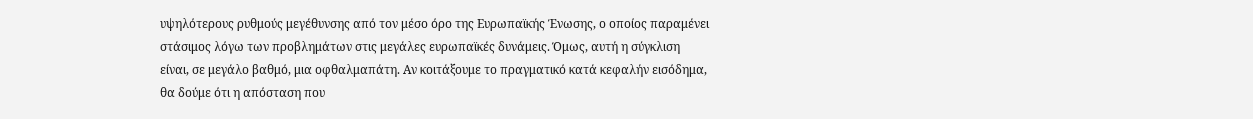υψηλότερους ρυθμούς μεγέθυνσης από τον μέσο όρο της Ευρωπαϊκής Ένωσης, ο οποίος παραμένει στάσιμος λόγω των προβλημάτων στις μεγάλες ευρωπαϊκές δυνάμεις. Όμως, αυτή η σύγκλιση είναι, σε μεγάλο βαθμό, μια οφθαλμαπάτη. Αν κοιτάξουμε το πραγματικό κατά κεφαλήν εισόδημα, θα δούμε ότι η απόσταση που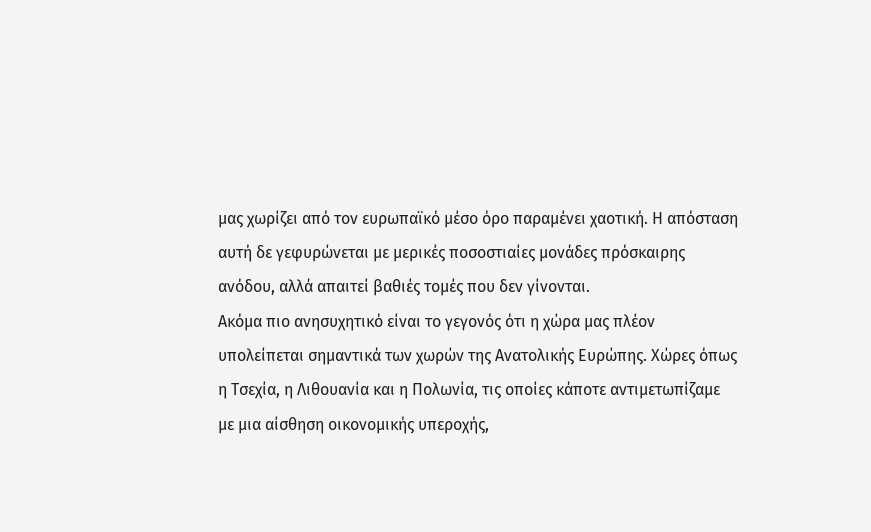μας χωρίζει από τον ευρωπαϊκό μέσο όρο παραμένει χαοτική. Η απόσταση αυτή δε γεφυρώνεται με μερικές ποσοστιαίες μονάδες πρόσκαιρης ανόδου, αλλά απαιτεί βαθιές τομές που δεν γίνονται.
Ακόμα πιο ανησυχητικό είναι το γεγονός ότι η χώρα μας πλέον υπολείπεται σημαντικά των χωρών της Ανατολικής Ευρώπης. Χώρες όπως η Τσεχία, η Λιθουανία και η Πολωνία, τις οποίες κάποτε αντιμετωπίζαμε με μια αίσθηση οικονομικής υπεροχής,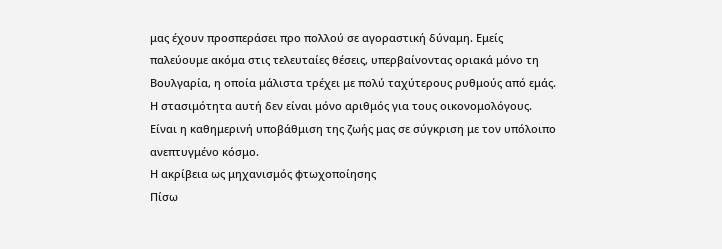μας έχουν προσπεράσει προ πολλού σε αγοραστική δύναμη. Εμείς παλεύουμε ακόμα στις τελευταίες θέσεις, υπερβαίνοντας οριακά μόνο τη Βουλγαρία, η οποία μάλιστα τρέχει με πολύ ταχύτερους ρυθμούς από εμάς. Η στασιμότητα αυτή δεν είναι μόνο αριθμός για τους οικονομολόγους. Είναι η καθημερινή υποβάθμιση της ζωής μας σε σύγκριση με τον υπόλοιπο ανεπτυγμένο κόσμο.
Η ακρίβεια ως μηχανισμός φτωχοποίησης
Πίσω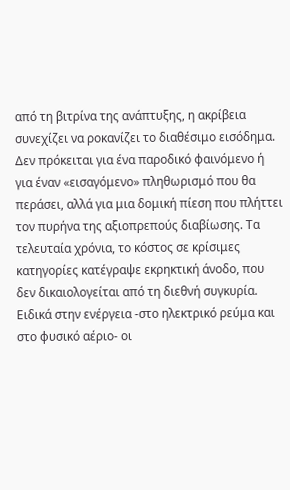από τη βιτρίνα της ανάπτυξης, η ακρίβεια συνεχίζει να ροκανίζει το διαθέσιμο εισόδημα. Δεν πρόκειται για ένα παροδικό φαινόμενο ή για έναν «εισαγόμενο» πληθωρισμό που θα περάσει, αλλά για μια δομική πίεση που πλήττει τον πυρήνα της αξιοπρεπούς διαβίωσης. Τα τελευταία χρόνια, το κόστος σε κρίσιμες κατηγορίες κατέγραψε εκρηκτική άνοδο, που δεν δικαιολογείται από τη διεθνή συγκυρία.
Ειδικά στην ενέργεια -στο ηλεκτρικό ρεύμα και στο φυσικό αέριο- οι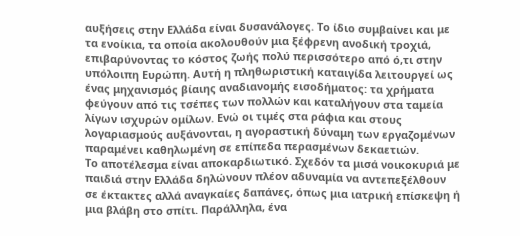αυξήσεις στην Ελλάδα είναι δυσανάλογες. Το ίδιο συμβαίνει και με τα ενοίκια, τα οποία ακολουθούν μια ξέφρενη ανοδική τροχιά, επιβαρύνοντας το κόστος ζωής πολύ περισσότερο από ό,τι στην υπόλοιπη Ευρώπη. Αυτή η πληθωριστική καταιγίδα λειτουργεί ως ένας μηχανισμός βίαιης αναδιανομής εισοδήματος: τα χρήματα φεύγουν από τις τσέπες των πολλών και καταλήγουν στα ταμεία λίγων ισχυρών ομίλων. Ενώ οι τιμές στα ράφια και στους λογαριασμούς αυξάνονται, η αγοραστική δύναμη των εργαζομένων παραμένει καθηλωμένη σε επίπεδα περασμένων δεκαετιών.
Το αποτέλεσμα είναι αποκαρδιωτικό. Σχεδόν τα μισά νοικοκυριά με παιδιά στην Ελλάδα δηλώνουν πλέον αδυναμία να αντεπεξέλθουν σε έκτακτες αλλά αναγκαίες δαπάνες, όπως μια ιατρική επίσκεψη ή μια βλάβη στο σπίτι. Παράλληλα, ένα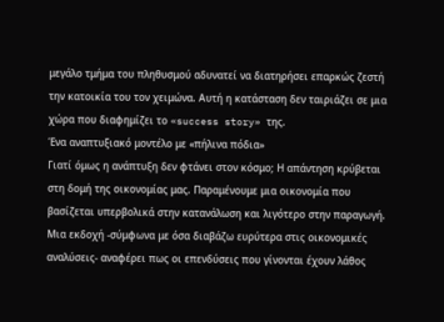μεγάλο τμήμα του πληθυσμού αδυνατεί να διατηρήσει επαρκώς ζεστή την κατοικία του τον χειμώνα. Αυτή η κατάσταση δεν ταιριάζει σε μια χώρα που διαφημίζει το «success story» της.
Ένα αναπτυξιακό μοντέλο με «πήλινα πόδια»
Γιατί όμως η ανάπτυξη δεν φτάνει στον κόσμο; Η απάντηση κρύβεται στη δομή της οικονομίας μας. Παραμένουμε μια οικονομία που βασίζεται υπερβολικά στην κατανάλωση και λιγότερο στην παραγωγή. Μια εκδοχή -σύμφωνα με όσα διαβάζω ευρύτερα στις οικονομικές αναλύσεις- αναφέρει πως οι επενδύσεις που γίνονται έχουν λάθος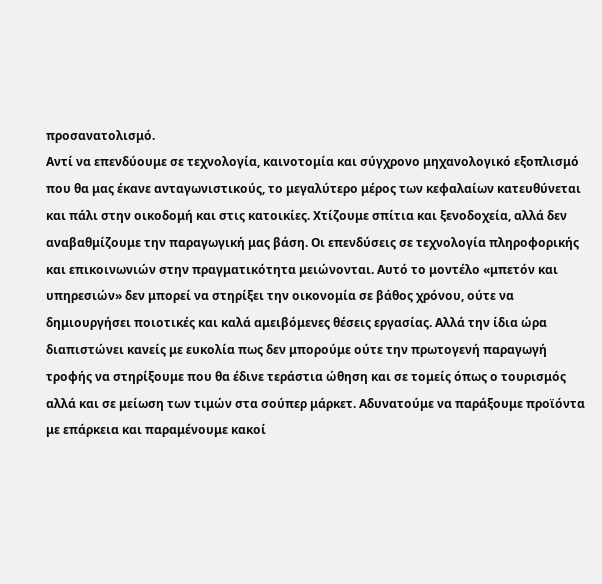προσανατολισμό.
Αντί να επενδύουμε σε τεχνολογία, καινοτομία και σύγχρονο μηχανολογικό εξοπλισμό που θα μας έκανε ανταγωνιστικούς, το μεγαλύτερο μέρος των κεφαλαίων κατευθύνεται και πάλι στην οικοδομή και στις κατοικίες. Χτίζουμε σπίτια και ξενοδοχεία, αλλά δεν αναβαθμίζουμε την παραγωγική μας βάση. Οι επενδύσεις σε τεχνολογία πληροφορικής και επικοινωνιών στην πραγματικότητα μειώνονται. Αυτό το μοντέλο «μπετόν και υπηρεσιών» δεν μπορεί να στηρίξει την οικονομία σε βάθος χρόνου, ούτε να δημιουργήσει ποιοτικές και καλά αμειβόμενες θέσεις εργασίας. Αλλά την ίδια ώρα διαπιστώνει κανείς με ευκολία πως δεν μπορούμε ούτε την πρωτογενή παραγωγή τροφής να στηρίξουμε που θα έδινε τεράστια ώθηση και σε τομείς όπως ο τουρισμός αλλά και σε μείωση των τιμών στα σούπερ μάρκετ. Αδυνατούμε να παράξουμε προϊόντα με επάρκεια και παραμένουμε κακοί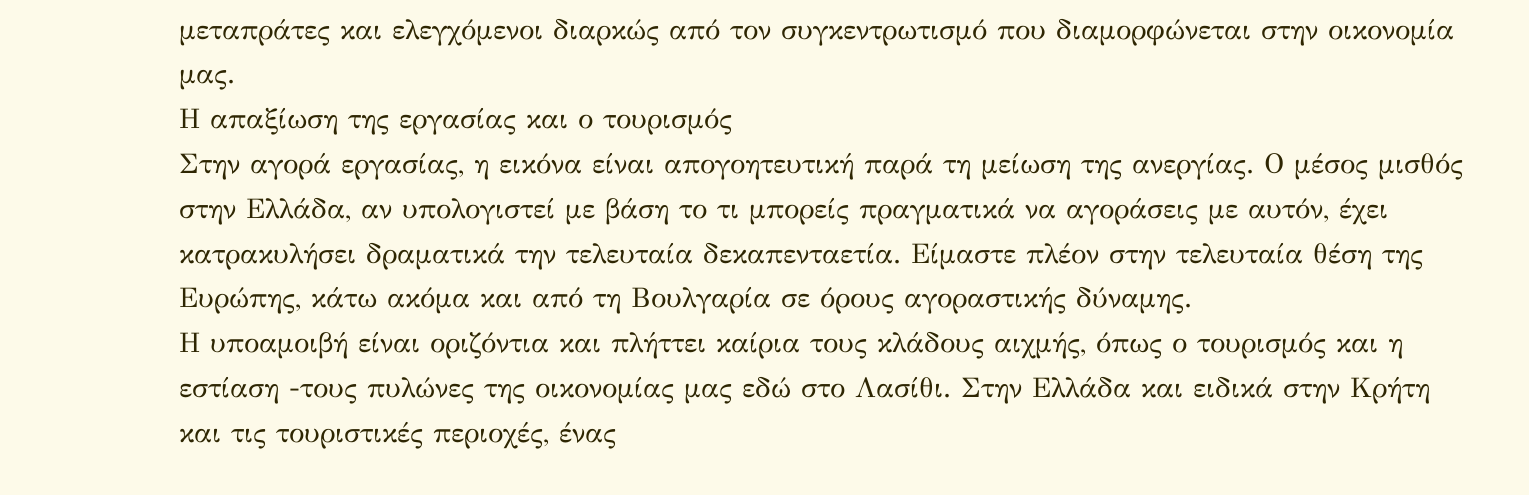μεταπράτες και ελεγχόμενοι διαρκώς από τον συγκεντρωτισμό που διαμορφώνεται στην οικονομία μας.
Η απαξίωση της εργασίας και ο τουρισμός
Στην αγορά εργασίας, η εικόνα είναι απογοητευτική παρά τη μείωση της ανεργίας. Ο μέσος μισθός στην Ελλάδα, αν υπολογιστεί με βάση το τι μπορείς πραγματικά να αγοράσεις με αυτόν, έχει κατρακυλήσει δραματικά την τελευταία δεκαπενταετία. Είμαστε πλέον στην τελευταία θέση της Ευρώπης, κάτω ακόμα και από τη Βουλγαρία σε όρους αγοραστικής δύναμης.
Η υποαμοιβή είναι οριζόντια και πλήττει καίρια τους κλάδους αιχμής, όπως ο τουρισμός και η εστίαση -τους πυλώνες της οικονομίας μας εδώ στο Λασίθι. Στην Ελλάδα και ειδικά στην Κρήτη και τις τουριστικές περιοχές, ένας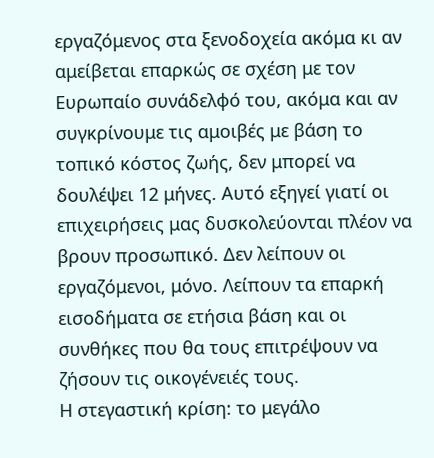εργαζόμενος στα ξενοδοχεία ακόμα κι αν αμείβεται επαρκώς σε σχέση με τον Ευρωπαίο συνάδελφό του, ακόμα και αν συγκρίνουμε τις αμοιβές με βάση το τοπικό κόστος ζωής, δεν μπορεί να δουλέψει 12 μήνες. Αυτό εξηγεί γιατί οι επιχειρήσεις μας δυσκολεύονται πλέον να βρουν προσωπικό. Δεν λείπουν οι εργαζόμενοι, μόνο. Λείπουν τα επαρκή εισοδήματα σε ετήσια βάση και οι συνθήκες που θα τους επιτρέψουν να ζήσουν τις οικογένειές τους.
Η στεγαστική κρίση: το μεγάλο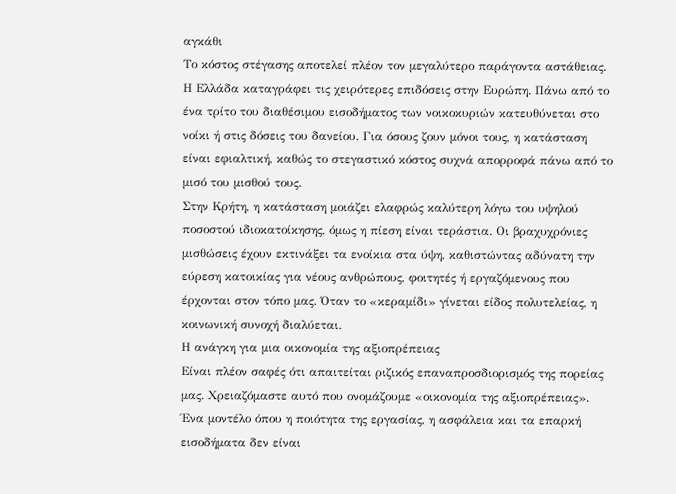αγκάθι
Το κόστος στέγασης αποτελεί πλέον τον μεγαλύτερο παράγοντα αστάθειας. Η Ελλάδα καταγράφει τις χειρότερες επιδόσεις στην Ευρώπη. Πάνω από το ένα τρίτο του διαθέσιμου εισοδήματος των νοικοκυριών κατευθύνεται στο νοίκι ή στις δόσεις του δανείου. Για όσους ζουν μόνοι τους, η κατάσταση είναι εφιαλτική, καθώς το στεγαστικό κόστος συχνά απορροφά πάνω από το μισό του μισθού τους.
Στην Κρήτη, η κατάσταση μοιάζει ελαφρώς καλύτερη λόγω του υψηλού ποσοστού ιδιοκατοίκησης, όμως η πίεση είναι τεράστια. Οι βραχυχρόνιες μισθώσεις έχουν εκτινάξει τα ενοίκια στα ύψη, καθιστώντας αδύνατη την εύρεση κατοικίας για νέους ανθρώπους, φοιτητές ή εργαζόμενους που έρχονται στον τόπο μας. Όταν το «κεραμίδι» γίνεται είδος πολυτελείας, η κοινωνική συνοχή διαλύεται.
Η ανάγκη για μια οικονομία της αξιοπρέπειας
Είναι πλέον σαφές ότι απαιτείται ριζικός επαναπροσδιορισμός της πορείας μας. Χρειαζόμαστε αυτό που ονομάζουμε «οικονομία της αξιοπρέπειας». Ένα μοντέλο όπου η ποιότητα της εργασίας, η ασφάλεια και τα επαρκή εισοδήματα δεν είναι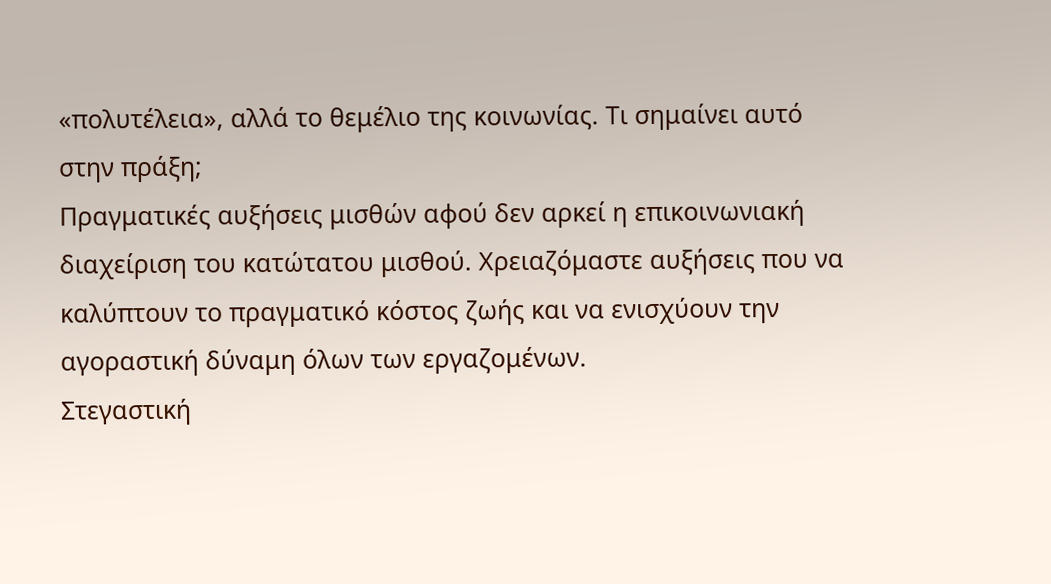«πολυτέλεια», αλλά το θεμέλιο της κοινωνίας. Τι σημαίνει αυτό στην πράξη;
Πραγματικές αυξήσεις μισθών αφού δεν αρκεί η επικοινωνιακή διαχείριση του κατώτατου μισθού. Χρειαζόμαστε αυξήσεις που να καλύπτουν το πραγματικό κόστος ζωής και να ενισχύουν την αγοραστική δύναμη όλων των εργαζομένων.
Στεγαστική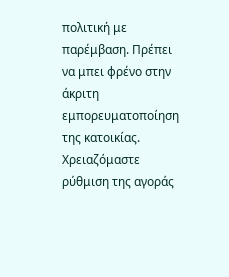πολιτική με παρέμβαση. Πρέπει να μπει φρένο στην άκριτη εμπορευματοποίηση της κατοικίας. Χρειαζόμαστε ρύθμιση της αγοράς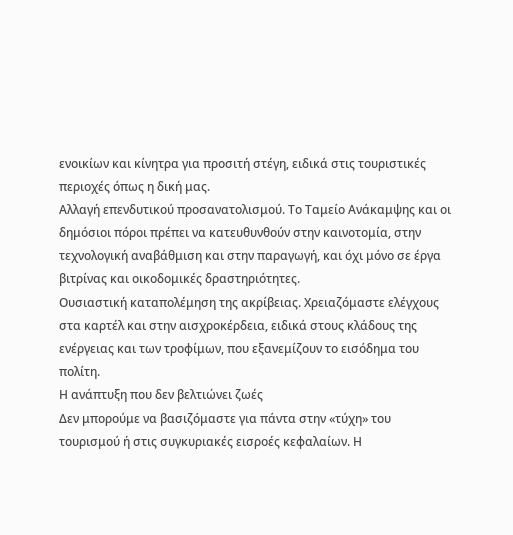ενοικίων και κίνητρα για προσιτή στέγη, ειδικά στις τουριστικές περιοχές όπως η δική μας.
Αλλαγή επενδυτικού προσανατολισμού. Το Ταμείο Ανάκαμψης και οι δημόσιοι πόροι πρέπει να κατευθυνθούν στην καινοτομία, στην τεχνολογική αναβάθμιση και στην παραγωγή, και όχι μόνο σε έργα βιτρίνας και οικοδομικές δραστηριότητες.
Ουσιαστική καταπολέμηση της ακρίβειας. Χρειαζόμαστε ελέγχους στα καρτέλ και στην αισχροκέρδεια, ειδικά στους κλάδους της ενέργειας και των τροφίμων, που εξανεμίζουν το εισόδημα του πολίτη.
Η ανάπτυξη που δεν βελτιώνει ζωές
Δεν μπορούμε να βασιζόμαστε για πάντα στην «τύχη» του τουρισμού ή στις συγκυριακές εισροές κεφαλαίων. Η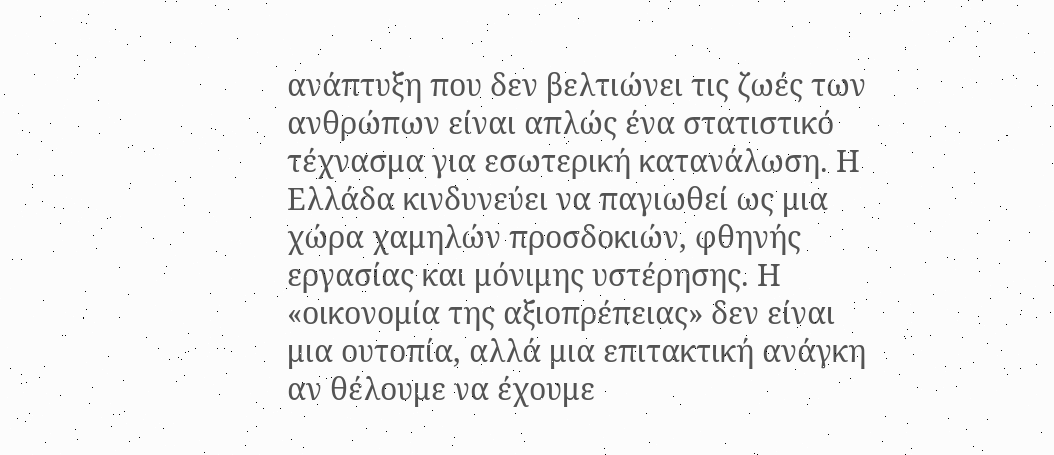ανάπτυξη που δεν βελτιώνει τις ζωές των ανθρώπων είναι απλώς ένα στατιστικό τέχνασμα για εσωτερική κατανάλωση. Η Ελλάδα κινδυνεύει να παγιωθεί ως μια χώρα χαμηλών προσδοκιών, φθηνής εργασίας και μόνιμης υστέρησης. Η «οικονομία της αξιοπρέπειας» δεν είναι μια ουτοπία, αλλά μια επιτακτική ανάγκη αν θέλουμε να έχουμε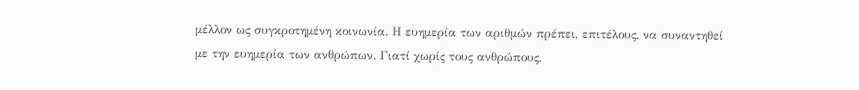μέλλον ως συγκροτημένη κοινωνία. Η ευημερία των αριθμών πρέπει, επιτέλους, να συναντηθεί με την ευημερία των ανθρώπων. Γιατί χωρίς τους ανθρώπους,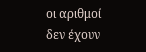οι αριθμοί δεν έχουν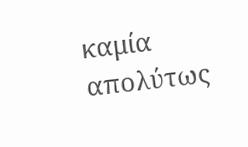καμία απολύτως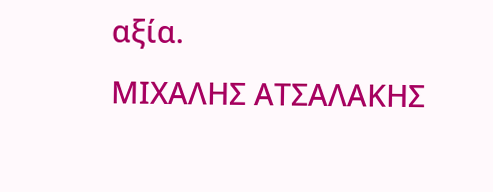αξία.
ΜΙΧΑΛΗΣ ΑΤΣΑΛΑΚΗΣ